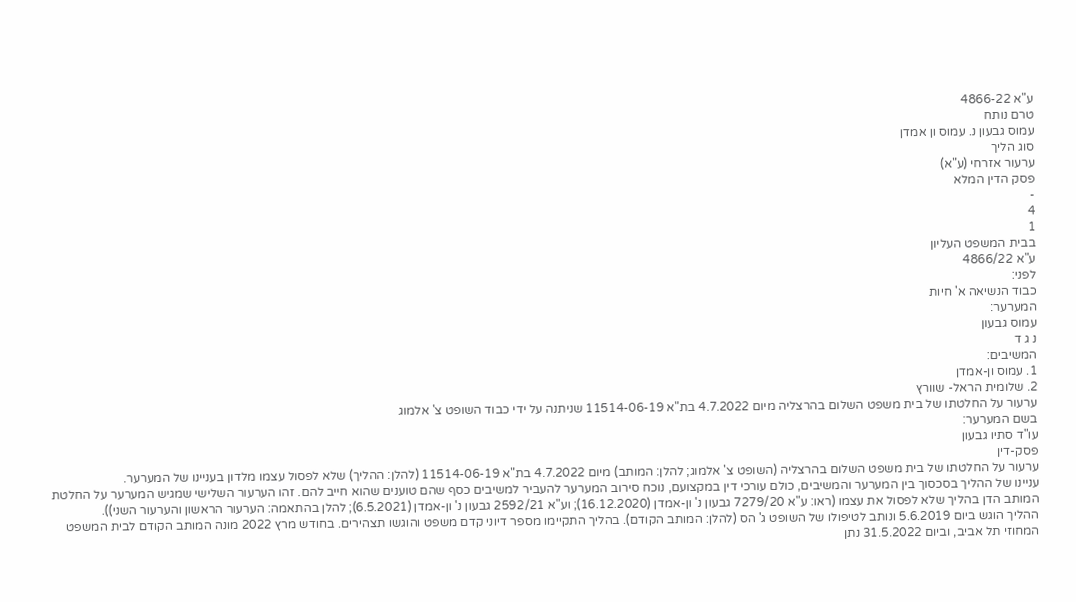ע"א 4866-22
טרם נותח
עמוס גבעון נ. עמוס ון אמדן
סוג הליך
ערעור אזרחי (ע"א)
פסק הדין המלא
-
4
1
בבית המשפט העליון
ע"א 4866/22
לפני:
כבוד הנשיאה א' חיות
המערער:
עמוס גבעון
נ ג ד
המשיבים:
1. עמוס ון-אמדן
2. שלומית הראל- שוורץ
ערעור על החלטתו של בית משפט השלום בהרצליה מיום 4.7.2022 בת"א 11514-06-19 שניתנה על ידי כבוד השופט צ' אלמוג
בשם המערער:
עו"ד סתיו גבעון
פסק-דין
ערעור על החלטתו של בית משפט השלום בהרצליה (השופט צ' אלמוג; להלן: המותב) מיום 4.7.2022 בת"א 11514-06-19 (להלן: ההליך) שלא לפסול עצמו מלדון בעניינו של המערער.
עניינו של ההליך בסכסוך בין המערער והמשיבים, כולם עורכי דין במקצועם, נוכח סירוב המערער להעביר למשיבים כסף שהם טוענים שהוא חייב להם. זהו הערעור השלישי שמגיש המערער על החלטת המותב הדן בהליך שלא לפסול את עצמו (ראו: ע"א 7279/20 גבעון נ' ון-אמדן (16.12.2020); וע"א 2592/21 גבעון נ' ון-אמדן (6.5.2021); להלן בהתאמה: הערעור הראשון והערעור השני)).
ההליך הוגש ביום 5.6.2019 ונותב לטיפולו של השופט ג' הס (להלן: המותב הקודם). בהליך התקיימו מספר דיוני קדם משפט והוגשו תצהירים. בחודש מרץ 2022 מונה המותב הקודם לבית המשפט המחוזי תל אביב, וביום 31.5.2022 נתן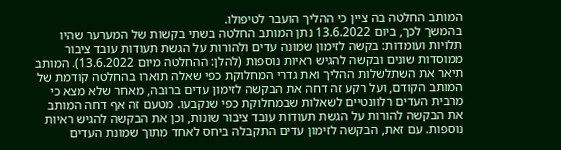המותב החלטה בה ציין כי ההליך הועבר לטיפולו.
בהמשך לכך, ביום 13.6.2022 נתן המותב החלטה בשתי בקשות של המערער שהיו תלויות ועומדות: בקשה לזימון שמונה עדים ולהורות על הגשת תעודות עובד ציבור ממוסדות שונים ובקשה להגיש ראיות נוספות (להלן: ההחלטה מיום 13.6.2022). המותב תיאר את השתלשלות ההליך ואת גדרי המחלוקת כפי שאלה תוארו בהחלטה קודמת של המותב הקודם, ועל רקע זה דחה את הבקשה לזימון עדים ברובה, מאחר שלא מצא כי מרבית העדים רלוונטיים לשאלות שבמחלוקת כפי שנקבעו. מטעם זה אף דחה המותב את הבקשה להורות על הגשת תעודות עובד ציבור שונות, וכן את הבקשה להגיש ראיות נוספות. עם זאת, הבקשה לזימון עדים התקבלה ביחס לאחד מתוך שמונת העדים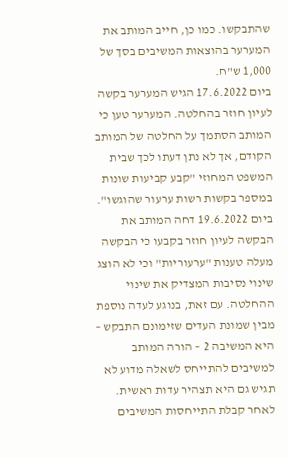שהתבקשו. כמו כן, חייב המותב את המערער בהוצאות המשיבים בסך של 1,000 ש"ח.
ביום 17.6.2022 הגיש המערער בקשה לעיון חוזר בהחלטה. המערער טען כי המותב הסתמך על החלטה של המותב הקודם, אך לא נתן דעתו לכך שבית המשפט המחוזי "קבע קביעות שונות במספר בקשות רשות ערעור שהוגשו".
ביום 19.6.2022 דחה המותב את הבקשה לעיון חוזר בקבעו כי הבקשה מעלה טענות "ערעוריות" וכי לא הוצג שינוי נסיבות המצדיק את שינוי ההחלטה. עם זאת, בנוגע לעדה נוספת מבין שמונת העדים שזימונם התבקש – היא המשיבה 2 – הורה המותב למשיבים להתייחס לשאלה מדוע לא תגיש גם היא תצהיר עדות ראשית.
לאחר קבלת התייחסות המשיבים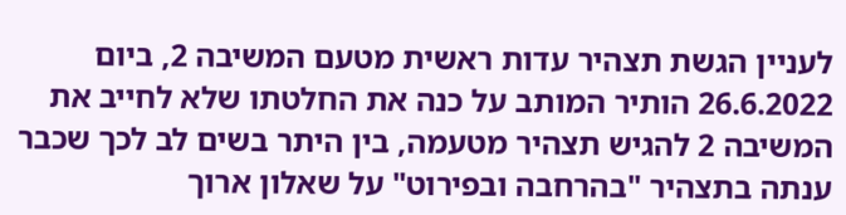לעניין הגשת תצהיר עדות ראשית מטעם המשיבה 2, ביום 26.6.2022 הותיר המותב על כנה את החלטתו שלא לחייב את המשיבה 2 להגיש תצהיר מטעמה, בין היתר בשים לב לכך שכבר ענתה בתצהיר "בהרחבה ובפירוט" על שאלון ארוך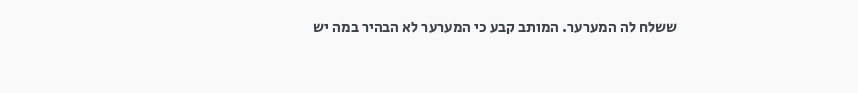ששלח לה המערער. המותב קבע כי המערער לא הבהיר במה יש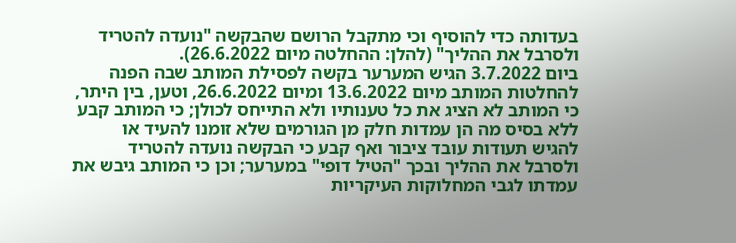בעדותה כדי להוסיף וכי מתקבל הרושם שהבקשה "נועדה להטריד ולסרבל את ההליך" (להלן: ההחלטה מיום 26.6.2022).
ביום 3.7.2022 הגיש המערער בקשה לפסילת המותב שבה הפנה להחלטות המותב מיום 13.6.2022 ומיום 26.6.2022, וטען, בין היתר, כי המותב לא הציג את כל טענותיו ולא התייחס לכולן; כי המותב קבע ללא בסיס מה הן עמדות חלק מן הגורמים שלא זומנו להעיד או להגיש תעודות עובד ציבור ואף קבע כי הבקשה נועדה להטריד ולסרבל את ההליך ובכך "הטיל דופי" במערער; וכן כי המותב גיבש את עמדתו לגבי המחלוקות העיקריות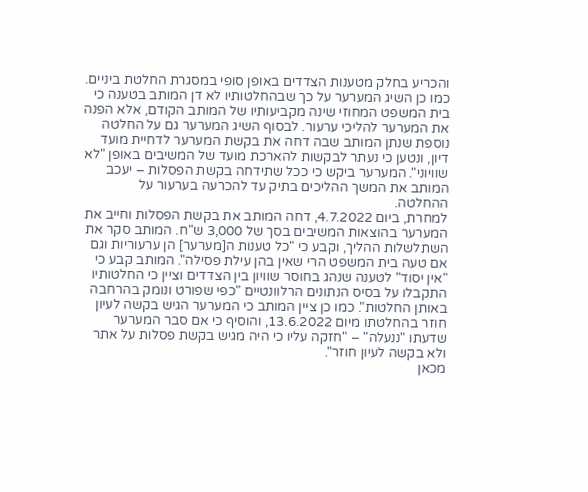והכריע בחלק מטענות הצדדים באופן סופי במסגרת החלטת ביניים. כמו כן השיג המערער על כך שבהחלטותיו לא דן המותב בטענה כי בית המשפט המחוזי שינה מקביעותיו של המותב הקודם, אלא הפנה את המערער להליכי ערעור. לבסוף השיג המערער גם על החלטה נוספת שנתן המותב שבה דחה את בקשת המערער לדחיית מועד דיון, ונטען כי נעתר לבקשות להארכת מועד של המשיבים באופן "לא שוויוני". המערער ביקש כי ככל שתידחה בקשת הפסלות – יעכב המותב את המשך ההליכים בתיק עד להכרעה בערעור על ההחלטה.
למחרת, ביום 4.7.2022, דחה המותב את בקשת הפסלות וחייב את המערער בהוצאות המשיבים בסך של 3,000 ש"ח. המותב סקר את השתלשלות ההליך, וקבע כי "כל טענות ה[מערער] הן ערעוריות וגם אם טעה בית המשפט הרי שאין בהן עילת פסילה". המותב קבע כי "אין יסוד" לטענה שנהג בחוסר שוויון בין הצדדים וציין כי החלטותיו התקבלו על בסיס הנתונים הרלוונטיים "כפי שפורט ונומק בהרחבה באותן החלטות". כמו כן ציין המותב כי המערער הגיש בקשה לעיון חוזר בהחלטתו מיום 13.6.2022, והוסיף כי אם סבר המערער שדעתו "ננעלה" – "חזקה עליו כי היה מגיש בקשת פסלות על אתר ולא בקשה לעיון חוזר".
מכאן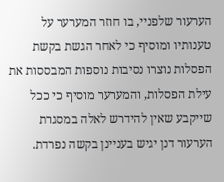הערעור שלפניי, בו חוזר המערער על טענותיו ומוסיף כי לאחר הגשת בקשת הפסלות נוצרו נסיבות נוספות המבססות את עילת הפסלות, והמערער מוסיף כי ככל שייקבע שאין להידרש לאלה במסגרת הערעור דנן יגיש בעניינן בקשה נפרדת.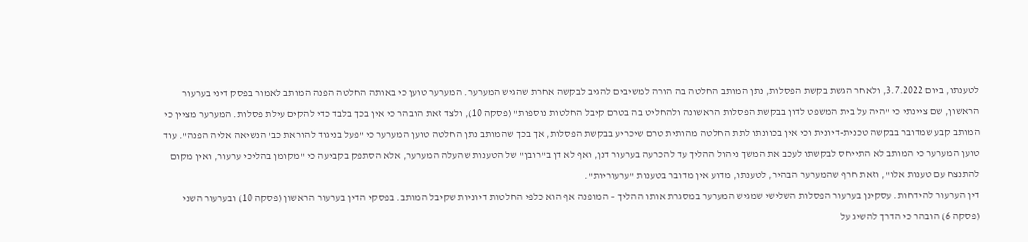לטענתו, ביום 3.7.2022, ולאחר הגשת בקשת הפסלות, נתן המותב החלטה בה הורה למשיבים להגיב לבקשה אחרת שהגיש המערער. המערער טוען כי באותה החלטה הפנה המותב לאמור בפסק דיני בערעור הראשון, שם ציינתי כי "היה על בית המשפט לדון בבקשת הפסלות הראשונה ולהחליט בה בטרם קיבל החלטות נוספות" (פסקה 10), ולצד זאת הובהר כי אין בכך בלבד כדי להקים עילת פסלות. המערער מציין כי המותב קבע שמדובר בבקשה טכנית-דיונית וכי אין בכוונתו לתת החלטה מהותית טרם שיכריע בבקשת הפסלות, אך בכך שהמותב נתן החלטה טוען המערער כי "פעל בניגוד להוראת כב' הנשיאה אליה הפנה". עוד טוען המערער כי המותב לא התייחס לבקשתו לעכב את המשך ניהול ההליך עד להכרעה בערעור דנן, ואף לא דן ב"רובן" של הטענות שהעלה המערער, אלא הסתפק בקביעה כי "מקומן בהליכי ערעור, ואין מקום להתנצח עם טענות אלו", וזאת חרף שהמערער הבהיר, לטענתו, מדוע אין מדובר בטענות "ערעוריות".
דין הערעור להידחות. עסקינן בערעור הפסלות השלישי שמגיש המערער במסגרת אותו ההליך – המופנה אף הוא כלפי החלטות דיוניות שקיבל המותב. בפסקי הדין בערעור הראשון (פסקה 10) ובערעור השני (פסקה 6) הובהר כי הדרך להשיג על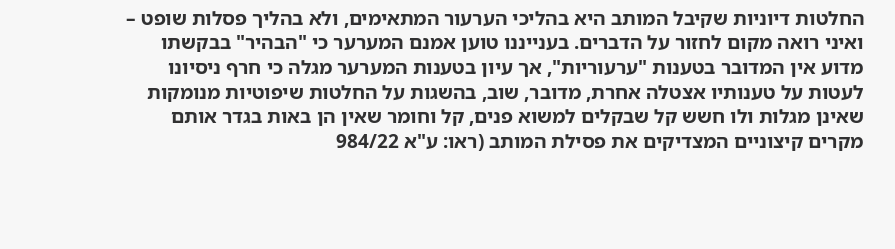החלטות דיוניות שקיבל המותב היא בהליכי הערעור המתאימים, ולא בהליך פסלות שופט – ואיני רואה מקום לחזור על הדברים. בענייננו טוען אמנם המערער כי "הבהיר" בבקשתו מדוע אין המדובר בטענות "ערעוריות", אך עיון בטענות המערער מגלה כי חרף ניסיונו לעטות על טענותיו אצטלה אחרת, מדובר, שוב, בהשגות על החלטות שיפוטיות מנומקות שאינן מגלות ולו חשש קל שבקלים למשוא פנים, קל וחומר שאין הן באות בגדר אותם מקרים קיצוניים המצדיקים את פסילת המותב (ראו: ע"א 984/22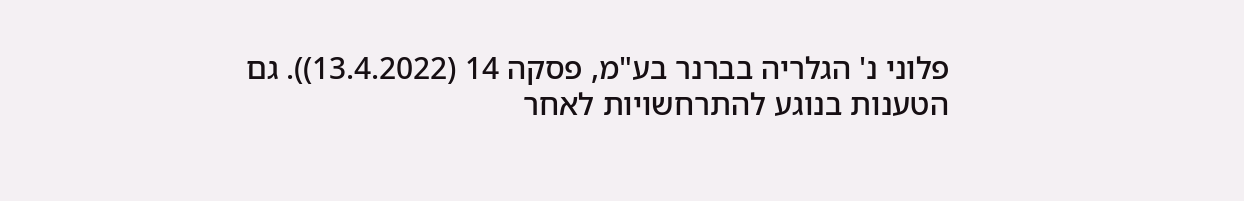פלוני נ' הגלריה בברנר בע"מ, פסקה 14 (13.4.2022)). גם הטענות בנוגע להתרחשויות לאחר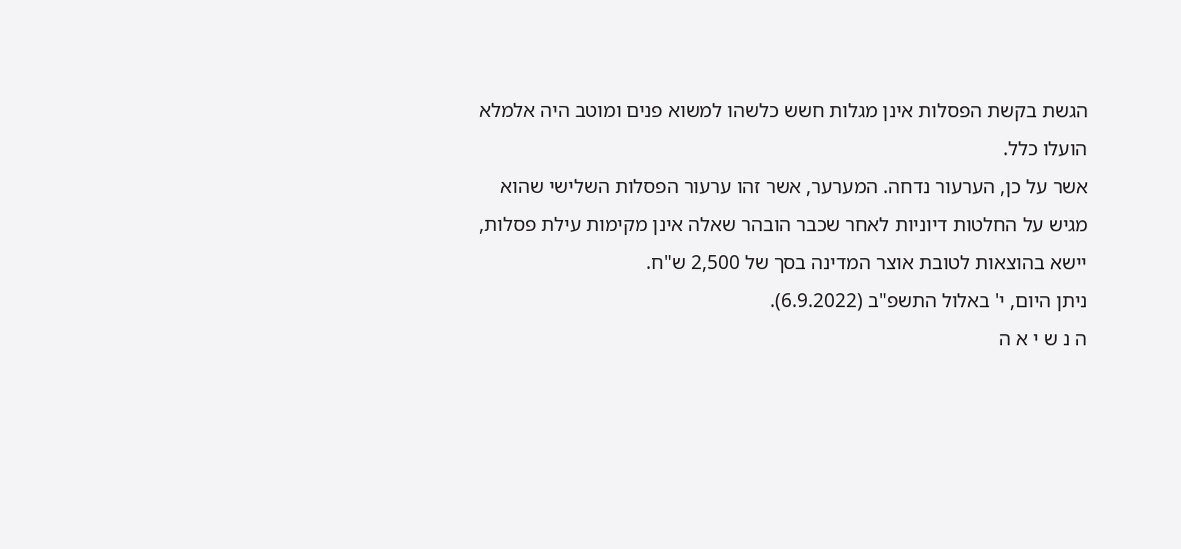הגשת בקשת הפסלות אינן מגלות חשש כלשהו למשוא פנים ומוטב היה אלמלא הועלו כלל.
אשר על כן, הערעור נדחה. המערער, אשר זהו ערעור הפסלות השלישי שהוא מגיש על החלטות דיוניות לאחר שכבר הובהר שאלה אינן מקימות עילת פסלות, יישא בהוצאות לטובת אוצר המדינה בסך של 2,500 ש"ח.
ניתן היום, י' באלול התשפ"ב (6.9.2022).
ה נ ש י א ה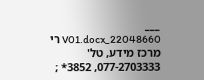___
22048660_V01.docx רי
מרכז מידע, טל' 077-2703333, 3852* ;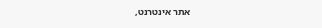אתר אינטרנט,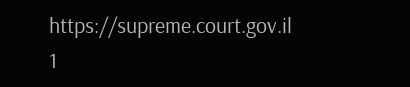https://supreme.court.gov.il
1